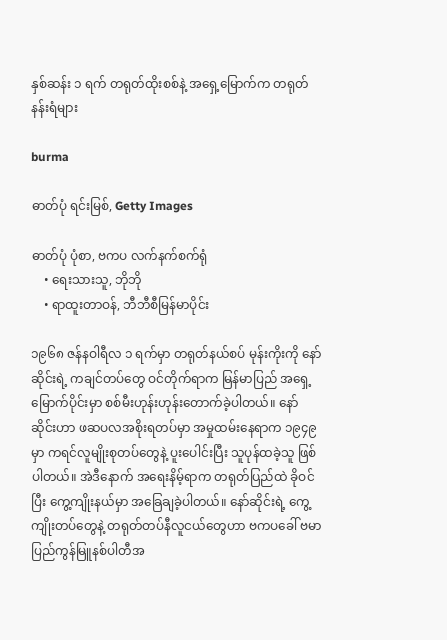နှစ်ဆန်း ၁ ရက် တရုတ်ထိုးစစ်နဲ့ အရှေ့မြောက်က တရုတ်နန်းရံများ

burma

ဓာတ်ပုံ ရင်းမြစ်, Getty Images

ဓာတ်ပုံ ပုံစာ, ဗကပ လက်နက်စက်ရုံ
    • ရေးသားသူ, ဘိုဘို
    • ရာထူးတာဝန်, ဘီဘီစီမြန်မာပိုင်း

၁၉၆၈ ဇန်နဝါရီလ ၁ ရက်မှာ တရုတ်နယ်စပ် မုန်းကိုးကို နော်ဆိုင်းရဲ့ ကချင်တပ်တွေ ဝင်တိုက်ရာက မြန်မာပြည် အရှေ့မြောက်ပိုင်းမှာ စစ်မီးဟုန်းဟုန်းတောက်ခဲ့ပါတယ်။ နော်ဆိုင်းဟာ ဖဆပလအစိုးရတပ်မှာ အမှုထမ်းနေရာက ၁၉၄၉ မှာ ကရင်လူမျိုးစုတပ်တွေနဲ့ ပူးပေါင်းပြီး သူပုန်ထခဲ့သူ ဖြစ်ပါတယ်။ အဲဒီနောက် အရေးနိမ့်ရာက တရုတ်ပြည်ထဲ ခိုဝင်ပြီး ကွေ့ကျိုးနယ်မှာ အခြေချခဲ့ပါတယ်။ နော်ဆိုင်းရဲ့ ကွေ့ကျိုးတပ်တွေနဲ့ တရုတ်တပ်နီလူငယ်တွေဟာ ဗကပခေါ် ဗမာပြည်ကွန်မြူနစ်ပါတီအ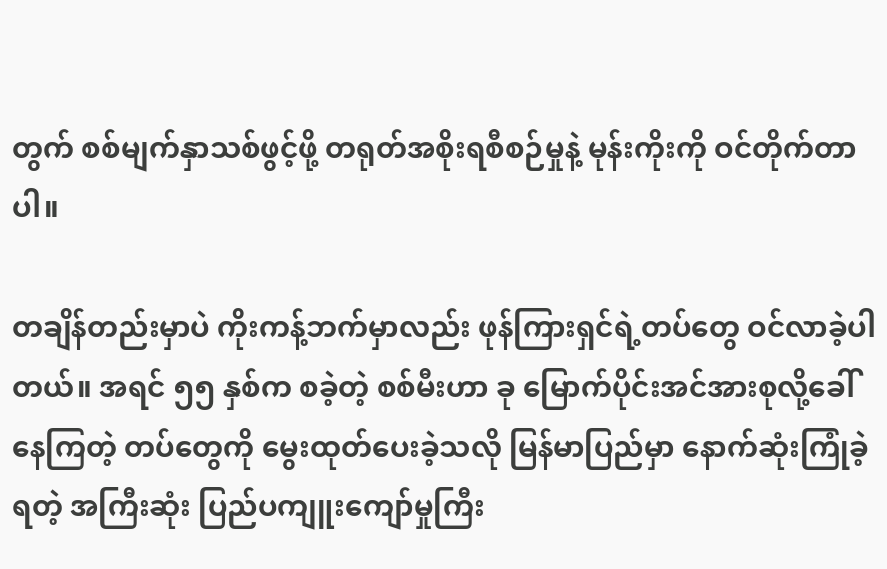တွက် စစ်မျက်နှာသစ်ဖွင့်ဖို့ တရုတ်အစိုးရစီစဉ်မှုနဲ့ မုန်းကိုးကို ဝင်တိုက်တာပါ။

တချိန်တည်းမှာပဲ ကိုးကန့်ဘက်မှာလည်း ဖုန်ကြားရှင်ရဲ့တပ်တွေ ဝင်လာခဲ့ပါတယ်။ အရင် ၅၅ နှစ်က စခဲ့တဲ့ စစ်မီးဟာ ခု မြောက်ပိုင်းအင်အားစုလို့ခေါ်နေကြတဲ့ တပ်တွေကို မွေးထုတ်ပေးခဲ့သလို မြန်မာပြည်မှာ နောက်ဆုံးကြုံခဲ့ရတဲ့ အကြီးဆုံး ပြည်ပကျူးကျော်မှုကြီး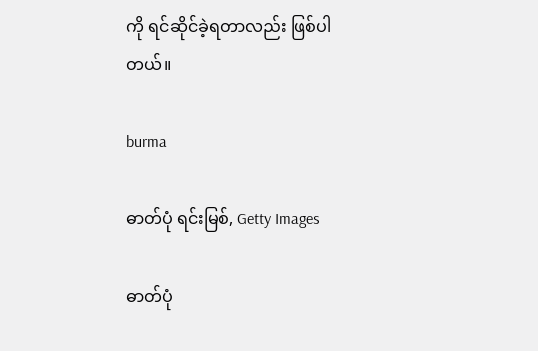ကို ရင်ဆိုင်ခဲ့ရတာလည်း ဖြစ်ပါတယ်။

burma

ဓာတ်ပုံ ရင်းမြစ်, Getty Images

ဓာတ်ပုံ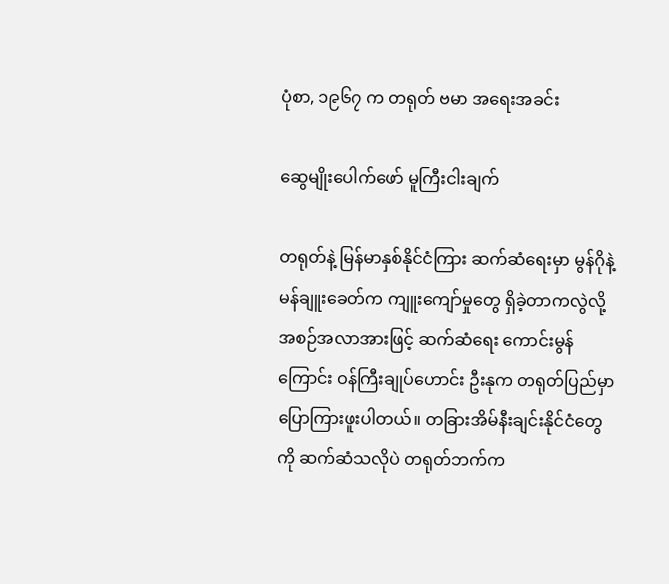ပုံစာ, ၁၉၆၇ က တရုတ် ဗမာ အရေးအခင်း

ဆွေမျိုးပေါက်ဖော် မူကြီးငါးချက်

တရုတ်နဲ့ မြန်မာနှစ်နိုင်ငံကြား ဆက်ဆံရေးမှာ မွန်ဂိုနဲ့ မန်ချူးခေတ်က ကျူးကျော်မှုတွေ ရှိခဲ့တာကလွဲလို့ အစဉ်အလာအားဖြင့် ဆက်ဆံရေး ကောင်းမွန်ကြောင်း ဝန်ကြီးချုပ်ဟောင်း ဦးနုက တရုတ်ပြည်မှာ ပြောကြားဖူးပါတယ်။ တခြားအိမ်နီးချင်းနိုင်ငံတွေကို ဆက်ဆံသလိုပဲ တရုတ်ဘက်က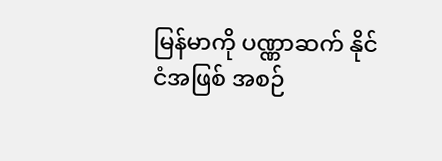မြန်မာကို ပဏ္ဏာဆက် နိုင်ငံအဖြစ် အစဉ်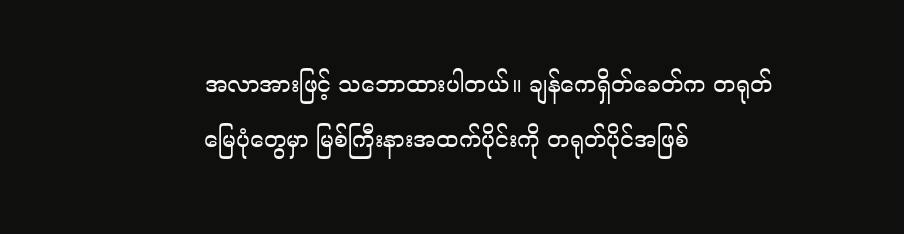အလာအားဖြင့် သဘောထားပါတယ်။ ချန်ကေရှိတ်ခေတ်က တရုတ်မြေပုံတွေမှာ မြစ်ကြီးနားအထက်ပိုင်းကို တရုတ်ပိုင်အဖြစ်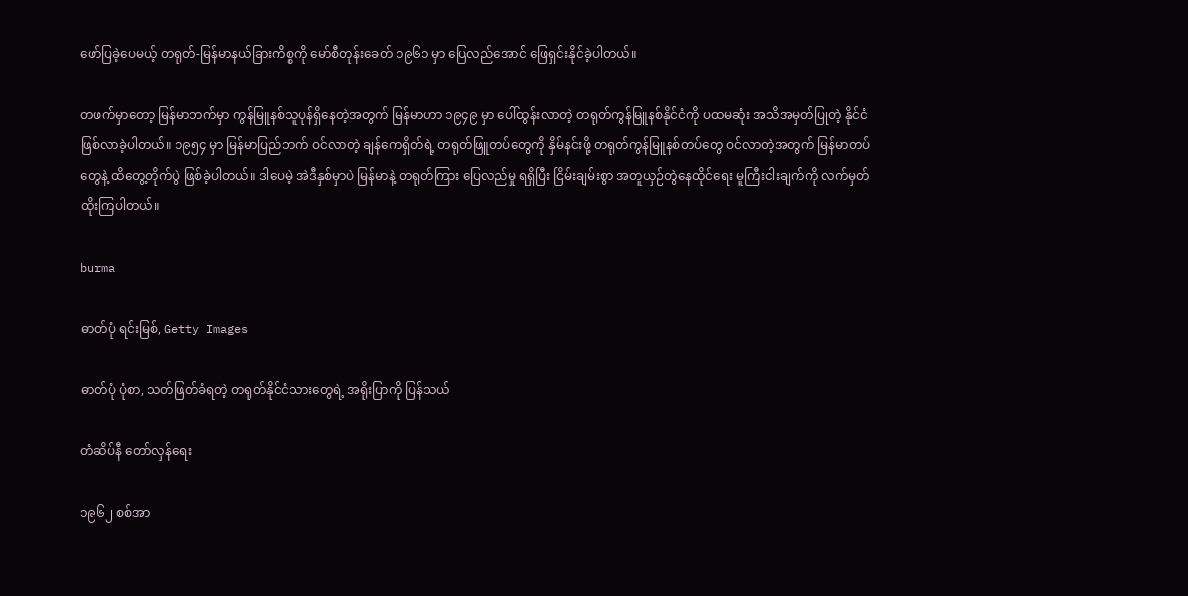ဖော်ပြခဲ့ပေမယ့် တရုတ်-မြန်မာနယ်ခြားကိစ္စကို မော်စီတုန်းခေတ် ၁၉၆၁ မှာ ပြေလည်အောင် ဖြေရှင်းနိုင်ခဲ့ပါတယ်။

တဖက်မှာတော့ မြန်မာဘက်မှာ ကွန်မြူနစ်သူပုန်ရှိနေတဲ့အတွက် မြန်မာဟာ ၁၉၄၉ မှာ ပေါ်ထွန်းလာတဲ့ တရုတ်ကွန်မြူနစ်နိုင်ငံကို ပထမဆုံး အသိအမှတ်ပြုတဲ့ နိုင်ငံ ဖြစ်လာခဲ့ပါတယ်။ ၁၉၅၄ မှာ မြန်မာပြည်ဘက် ဝင်လာတဲ့ ချန်ကေရှိတ်ရဲ့ တရုတ်ဖြူတပ်တွေကို နှိမ်နင်းဖို့ တရုတ်ကွန်မြူနစ်တပ်တွေ ဝင်လာတဲ့အတွက် မြန်မာတပ်တွေနဲ့ ထိတွေ့တိုက်ပွဲ ဖြစ်ခဲ့ပါတယ်။ ဒါပေမဲ့ အဲဒီနှစ်မှာပဲ မြန်မာနဲ့ တရုတ်ကြား ပြေလည်မှု ရရှိပြီး ငြိမ်းချမ်းစွာ အတူယှဉ်တွဲနေထိုင်ရေး မူကြီးငါးချက်ကို လက်မှတ်ထိုးကြပါတယ်။

burma

ဓာတ်ပုံ ရင်းမြစ်, Getty Images

ဓာတ်ပုံ ပုံစာ, သတ်ဖြတ်ခံရတဲ့ တရုတ်နိုင်ငံသားတွေရဲ့ အရိုးပြာကို ပြန်သယ်

တံဆိပ်နီ တော်လှန်ရေး

၁၉၆၂ စစ်အာ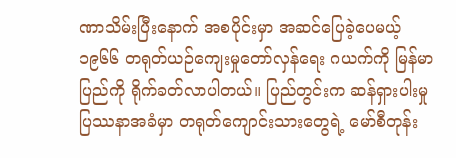ဏာသိမ်းပြီးနောက် အစပိုင်းမှာ အဆင်ပြေခဲ့ပေမယ့် ၁၉၆၆ တရုတ်ယဉ်ကျေးမှုတော်လှန်ရေး ဂယက်ကို မြန်မာပြည်ကို ရိုက်ခတ်လာပါတယ်။ ပြည်တွင်းက ဆန်ရှားပါးမှုပြဿနာအခံမှာ တရုတ်ကျောင်းသားတွေရဲ့ မော်စီတုန်း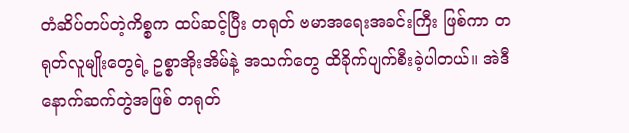တံဆိပ်တပ်တဲ့ကိစ္စက ထပ်ဆင့်ပြီး တရုတ် ဗမာအရေးအခင်းကြီး ဖြစ်ကာ တရုတ်လူမျိုးတွေရဲ့ ဥစ္စာအိုးအိမ်နဲ့ အသက်တွေ ထိခိုက်ပျက်စီးခဲ့ပါတယ်။ အဲဒီနောက်ဆက်တွဲအဖြစ် တရုတ်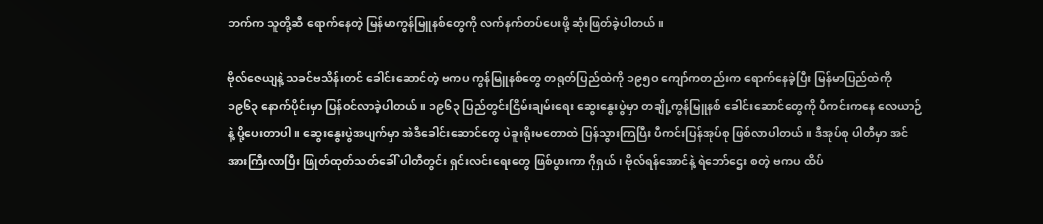ဘက်က သူတို့ဆီ ရောက်နေတဲ့ မြန်မာကွန်မြူနစ်တွေကို လက်နက်တပ်ပေးဖို့ ဆုံးဖြတ်ခဲ့ပါတယ်။

ဗိုလ်ဇေယျနဲ့ သခင်ဗသိန်းတင် ခေါင်းဆောင်တဲ့ ဗကပ ကွန်မြူနစ်တွေ တရုတ်ပြည်ထဲကို ၁၉၅ဝ ကျော်ကတည်းက ရောက်နေခဲ့ပြီး မြန်မာပြည်ထဲကို ၁၉၆၃ နောက်ပိုင်းမှာ ပြန်ဝင်လာခဲ့ပါတယ်။ ၁၉၆၃ ပြည်တွင်းငြိမ်းချမ်းရေး ဆွေးနွေးပွဲမှာ တချို့ကွန်မြူနစ် ခေါင်းဆောင်တွေကို ပီကင်းကနေ လေယာဉ်နဲ့ ပို့ပေးတာပါ။ ဆွေးနွေးပွဲအပျက်မှာ အဲဒီခေါင်းဆောင်တွေ ပဲခူးရိုးမတောထဲ ပြန်သွားကြပြီး ပီကင်းပြန်အုပ်စု ဖြစ်လာပါတယ်။ ဒီအုပ်စု ပါတီမှာ အင်အားကြီးလာပြီး ဖြုတ်ထုတ်သတ်ခေါ် ပါတီတွင်း ရှင်းလင်းရေးတွေ ဖြစ်ပွားကာ ဂိုရှယ်၊ ဗိုလ်ရန်အောင်နဲ့ ရဲဘော်ဌေး စတဲ့ ဗကပ ထိပ်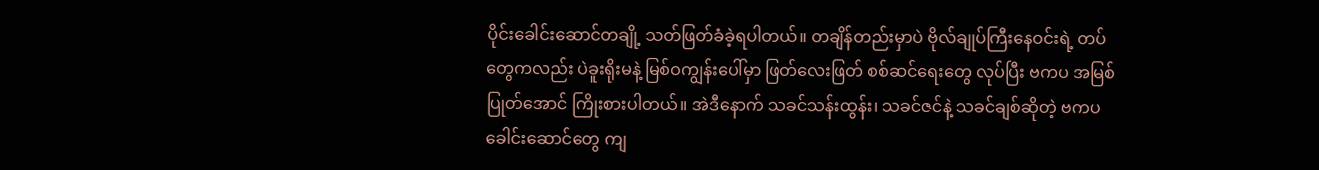ပိုင်းခေါင်းဆောင်တချို့ သတ်ဖြတ်ခံခဲ့ရပါတယ်။ တချိန်တည်းမှာပဲ ဗိုလ်ချုပ်ကြီးနေဝင်းရဲ့ တပ်တွေကလည်း ပဲခူးရိုးမနဲ့ မြစ်ဝကျွန်းပေါ်မှာ ဖြတ်လေးဖြတ် စစ်ဆင်ရေးတွေ လုပ်ပြီး ဗကပ အမြစ်ပြုတ်အောင် ကြိုးစားပါတယ်။ အဲဒီနောက် သခင်သန်းထွန်း၊ သခင်ဇင်နဲ့ သခင်ချစ်ဆိုတဲ့ ဗကပခေါင်းဆောင်တွေ ကျ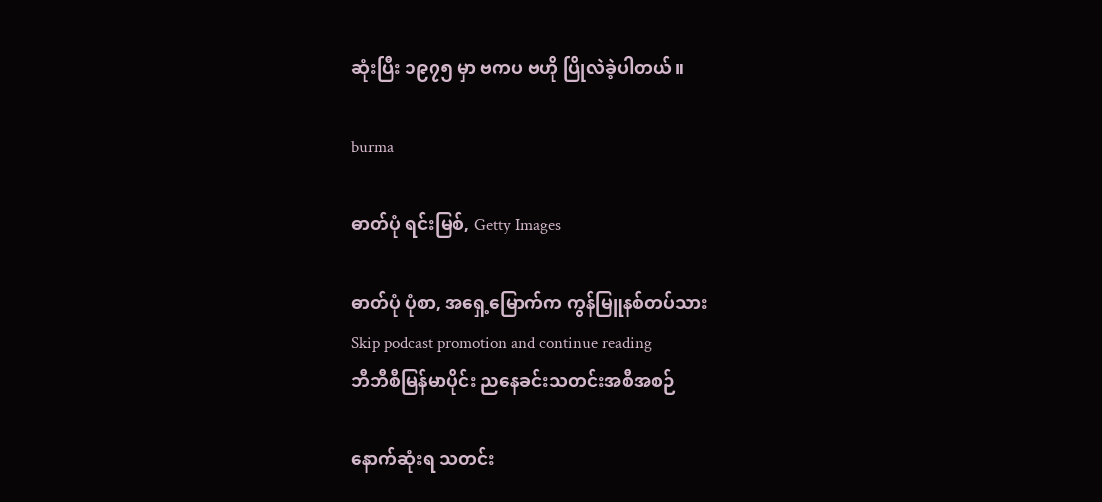ဆုံးပြီး ၁၉၇၅ မှာ ဗကပ ဗဟို ပြိုလဲခဲ့ပါတယ်။

burma

ဓာတ်ပုံ ရင်းမြစ်, Getty Images

ဓာတ်ပုံ ပုံစာ, အရှေ့မြောက်က ကွန်မြူနစ်တပ်သား
Skip podcast promotion and continue reading
ဘီဘီစီမြန်မာပိုင်း ညနေခင်းသတင်းအစီအစဉ်

နောက်ဆုံးရ သတင်း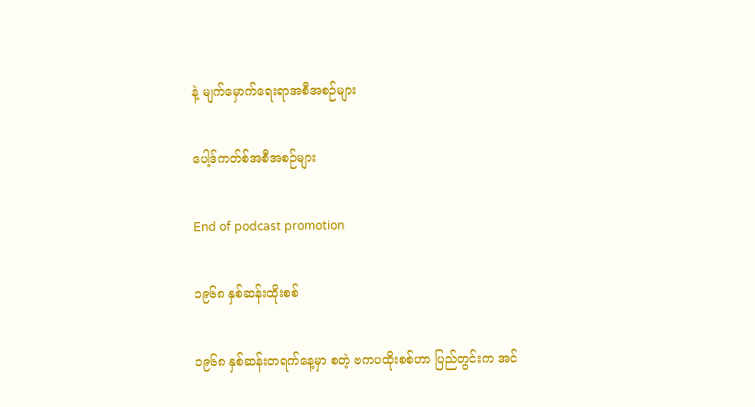နဲ့ မျက်မှောက်ရေးရာအစီအစဉ်များ

ပေါ့ဒ်ကတ်စ်အစီအစဉ်များ

End of podcast promotion

၁၉၆၈ နှစ်ဆန်းထိုးစစ်

၁၉၆၈ နှစ်ဆန်းတရက်နေ့မှာ စတဲ့ ဗကပထိုးစစ်ဟာ ပြည်တွင်းက အင်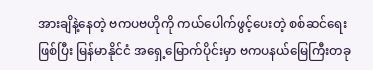အားချိနဲ့နေတဲ့ ဗကပဗဟိုကို ကယ်ပေါက်ဖွင့်ပေးတဲ့ စစ်ဆင်ရေး ဖြစ်ပြီး မြန်မာနိုင်ငံ အရှေ့မြောက်ပိုင်းမှာ ဗကပနယ်မြေကြီးတခု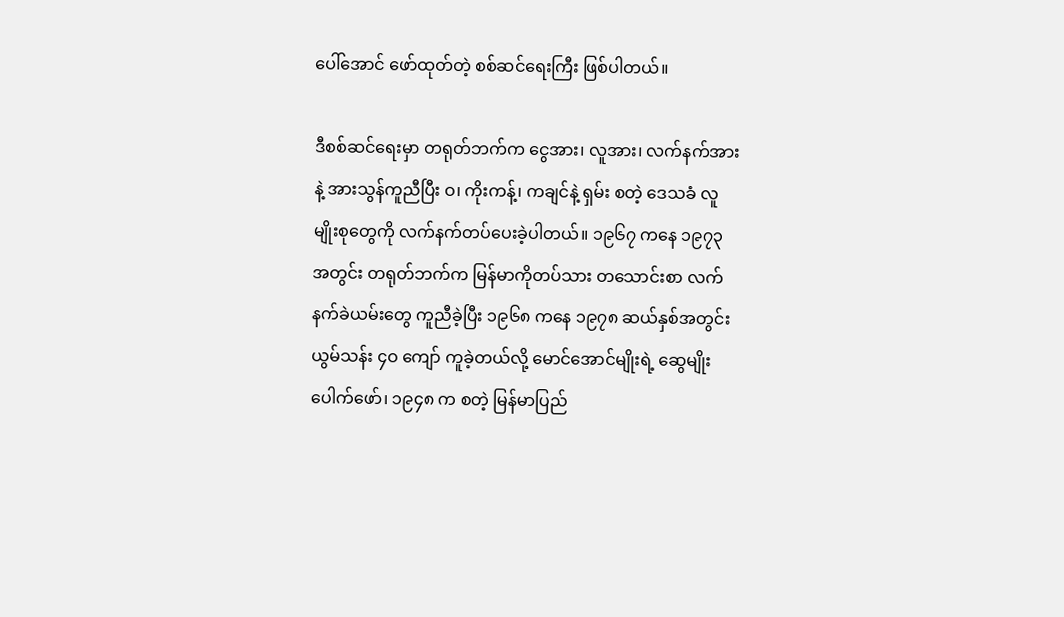ပေါ်အောင် ဖော်ထုတ်တဲ့ စစ်ဆင်ရေးကြီး ဖြစ်ပါတယ်။

ဒီစစ်ဆင်ရေးမှာ တရုတ်ဘက်က ငွေအား၊ လူအား၊ လက်နက်အားနဲ့ အားသွန်ကူညီပြီး ဝ၊ ကိုးကန့်၊ ကချင်နဲ့ ရှမ်း စတဲ့ ဒေသခံ လူမျိုးစုတွေကို လက်နက်တပ်ပေးခဲ့ပါတယ်။ ၁၉၆၇ ကနေ ၁၉၇၃ အတွင်း တရုတ်ဘက်က မြန်မာကိုတပ်သား တသောင်းစာ လက်နက်ခဲယမ်းတွေ ကူညီခဲ့ပြီး ၁၉၆၈ ကနေ ၁၉၇၈ ဆယ်နှစ်အတွင်း ယွမ်သန်း ၄ဝ ကျော် ကူခဲ့တယ်လို့ မောင်အောင်မျိုးရဲ့ ဆွေမျိုးပေါက်ဖော်၊ ၁၉၄၈ က စတဲ့ မြန်မာပြည်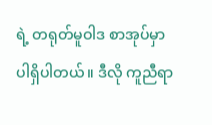ရဲ့ တရုတ်မူဝါဒ စာအုပ်မှာ ပါရှိပါတယ်။ ဒီလို ကူညီရာ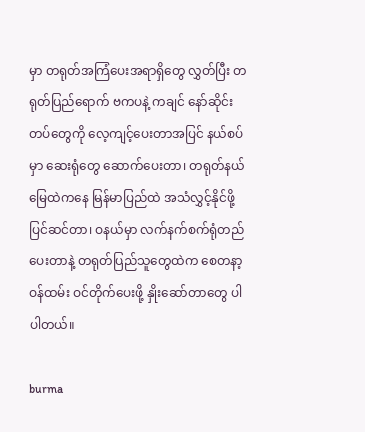မှာ တရုတ်အကြံပေးအရာရှိတွေ လွှတ်ပြီး တရုတ်ပြည်ရောက် ဗကပနဲ့ ကချင် နော်ဆိုင်းတပ်တွေကို လေ့ကျင့်ပေးတာအပြင် နယ်စပ်မှာ ဆေးရုံတွေ ဆောက်ပေးတာ၊ တရုတ်နယ်မြေထဲကနေ မြန်မာပြည်ထဲ အသံလွှင့်နိုင်ဖို့ ပြင်ဆင်တာ၊ ဝနယ်မှာ လက်နက်စက်ရုံတည်ပေးတာနဲ့ တရုတ်ပြည်သူတွေထဲက စေတနာ့ဝန်ထမ်း ဝင်တိုက်ပေးဖို့ နှိုးဆော်တာတွေ ပါပါတယ်။

burma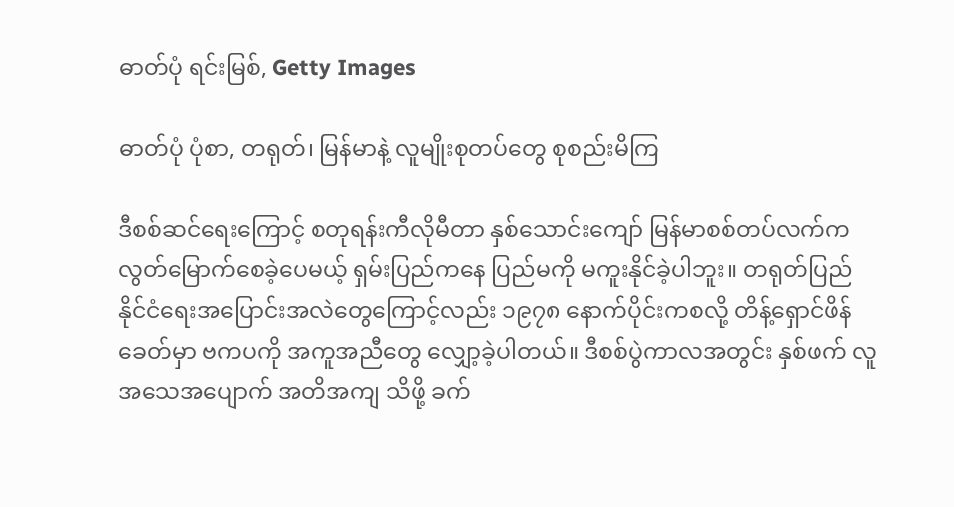ဓာတ်ပုံ ရင်းမြစ်, Getty Images

ဓာတ်ပုံ ပုံစာ, တရုတ်၊ မြန်မာနဲ့ လူမျိုးစုတပ်တွေ စုစည်းမိကြ

ဒီစစ်ဆင်ရေးကြောင့် စတုရန်းကီလိုမီတာ နှစ်သောင်းကျော် မြန်မာစစ်တပ်လက်က လွတ်မြောက်စေခဲ့ပေမယ့် ရှမ်းပြည်ကနေ ပြည်မကို မကူးနိုင်ခဲ့ပါဘူး။ တရုတ်ပြည် နိုင်ငံရေးအပြောင်းအလဲတွေကြောင့်လည်း ၁၉၇၈ နောက်ပိုင်းကစလို့ တိန့်ရှောင်ဖိန်ခေတ်မှာ ဗကပကို အကူအညီတွေ လျှော့ခဲ့ပါတယ်။ ဒီစစ်ပွဲကာလအတွင်း နှစ်ဖက် လူအသေအပျောက် အတိအကျ သိဖို့ ခက်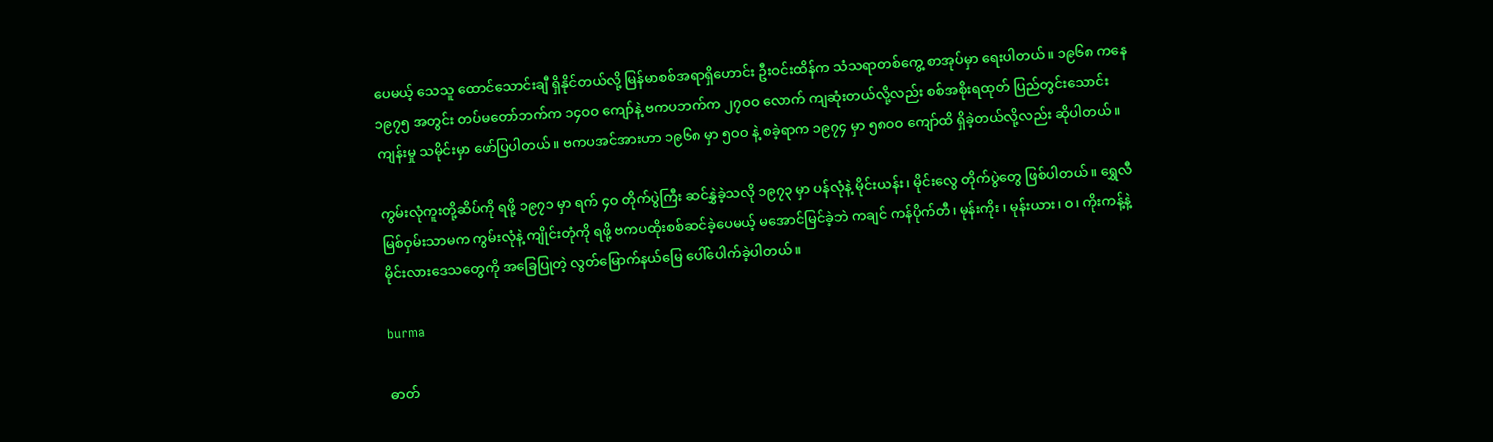ပေမယ့် သေသူ ထောင်သောင်းချီ ရှိနိုင်တယ်လို့ မြန်မာစစ်အရာရှိဟောင်း ဦးဝင်းထိန်က သံသရာတစ်ကွေ့ စာအုပ်မှာ ရေးပါတယ်။ ၁၉၆၈ ကနေ ၁၉၇၅ အတွင်း တပ်မတော်ဘက်က ၁၄ဝဝ ကျော်နဲ့ ဗကပဘက်က ၂၇ဝဝ လောက် ကျဆုံးတယ်လို့လည်း စစ်အစိုးရထုတ် ပြည်တွင်းသောင်းကျန်းမှု သမိုင်းမှာ ဖော်ပြပါတယ်။ ဗကပအင်အားဟာ ၁၉၆၈ မှာ ၅ဝဝ နဲ့ စခဲ့ရာက ၁၉၇၄ မှာ ၅၈ဝဝ ကျော်ထိ ရှိခဲ့တယ်လို့လည်း ဆိုပါတယ်။

ကွမ်းလုံကူးတို့ဆိပ်ကို ရဖို့ ၁၉၇၁ မှာ ရက် ၄ဝ တိုက်ပွဲကြီး ဆင်နွှဲခဲ့သလို ၁၉၇၃ မှာ ပန်လုံနဲ့ မိုင်းယန်း၊ မိုင်းလွေ တိုက်ပွဲတွေ ဖြစ်ပါတယ်။ ရွှေလီမြစ်ဝှမ်းသာမက ကွမ်းလုံနဲ့ ကျိုင်းတုံကို ရဖို့ ဗကပထိုးစစ်ဆင်ခဲ့ပေမယ့် မအောင်မြင်ခဲ့ဘဲ ကချင် ကန်ပိုက်တီ၊ မုန်းကိုး ၊ မုန်းယား၊ ဝ၊ ကိုးကန့်နဲ့ မိုင်းလားဒေသတွေကို အခြေပြုတဲ့ လွတ်မြောက်နယ်မြေ ပေါ်ပေါက်ခဲ့ပါတယ်။

burma

ဓာတ်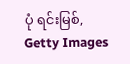ပုံ ရင်းမြစ်, Getty Images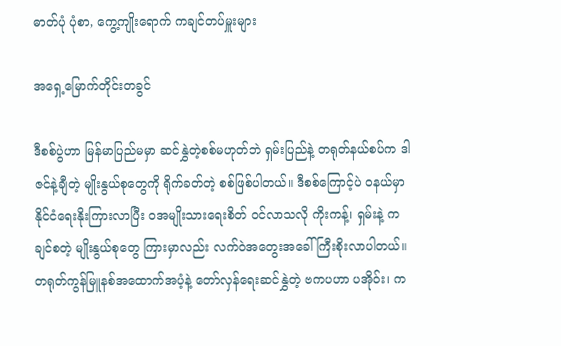ဓာတ်ပုံ ပုံစာ, ကွေ့ကျိုးရောက် ကချင်တပ်မှူးများ

အရှေ့မြောက်တိုင်းတခွင်

ဒီစစ်ပွဲဟာ မြန်မာပြည်မမှာ ဆင်နွှဲတဲ့စစ်မဟုတ်ဘဲ ရှမ်းပြည်နဲ့ တရုတ်နယ်စပ်က ဒါဇင်နဲ့ချီတဲ့ မျိုးနွယ်စုတွေကို ရိုက်ခတ်တဲ့ စစ်ဖြစ်ပါတယ်။ ဒီစစ်ကြောင့်ပဲ ဝနယ်မှာ နိုင်ငံရေးနိုးကြားလာပြီး ဝအမျိုးသားရေးစိတ် ဝင်လာသလို ကိုးကန့်၊ ရှမ်းနဲ့ ကချင်စတဲ့ မျိုးနွယ်စုတွေ ကြားမှာလည်း လက်ဝဲအတွေးအခေါ် ကြီးစိုးလာပါတယ်။ တရုတ်ကွန်မြူနစ်အထောက်အပံ့နဲ့ တော်လှန်ရေးဆင်နွှဲတဲ့ ဗကပဟာ ပအိုဝ်း၊ က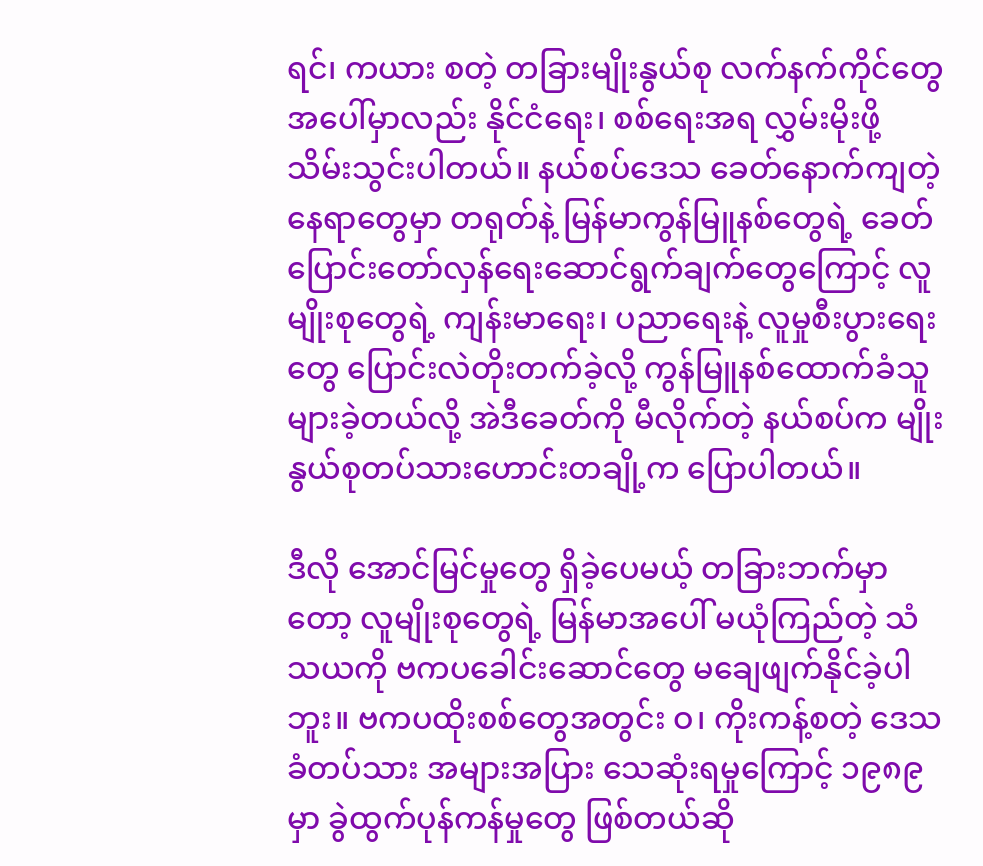ရင်၊ ကယား စတဲ့ တခြားမျိုးနွယ်စု လက်နက်ကိုင်တွေအပေါ်မှာလည်း နိုင်ငံရေး၊ စစ်ရေးအရ လွှမ်းမိုးဖို့ သိမ်းသွင်းပါတယ်။ နယ်စပ်ဒေသ ခေတ်နောက်ကျတဲ့ နေရာတွေမှာ တရုတ်နဲ့ မြန်မာကွန်မြူနစ်တွေရဲ့ ခေတ်ပြောင်းတော်လှန်ရေးဆောင်ရွက်ချက်တွေကြောင့် လူမျိုးစုတွေရဲ့ ကျန်းမာရေး၊ ပညာရေးနဲ့ လူမှုစီးပွားရေးတွေ ပြောင်းလဲတိုးတက်ခဲ့လို့ ကွန်မြူနစ်ထောက်ခံသူများခဲ့တယ်လို့ အဲဒီခေတ်ကို မီလိုက်တဲ့ နယ်စပ်က မျိုးနွယ်စုတပ်သားဟောင်းတချို့က ပြောပါတယ်။

ဒီလို အောင်မြင်မှုတွေ ရှိခဲ့ပေမယ့် တခြားဘက်မှာတော့ လူမျိုးစုတွေရဲ့ မြန်မာအပေါ် မယုံကြည်တဲ့ သံသယကို ဗကပခေါင်းဆောင်တွေ မချေဖျက်နိုင်ခဲ့ပါဘူး။ ဗကပထိုးစစ်တွေအတွင်း ဝ၊ ကိုးကန့်စတဲ့ ဒေသခံတပ်သား အများအပြား သေဆုံးရမှုကြောင့် ၁၉၈၉ မှာ ခွဲထွက်ပုန်ကန်မှုတွေ ဖြစ်တယ်ဆို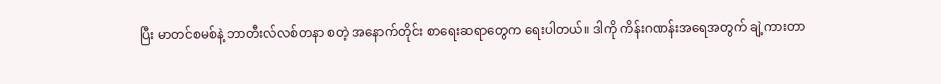ပြီး မာတင်စမစ်နဲ့ ဘာတီးလ်လစ်တနာ စတဲ့ အနောက်တိုင်း စာရေးဆရာတွေက ရေးပါတယ်။ ဒါကို ကိန်းဂဏန်းအရေအတွက် ချဲ့ကားတာ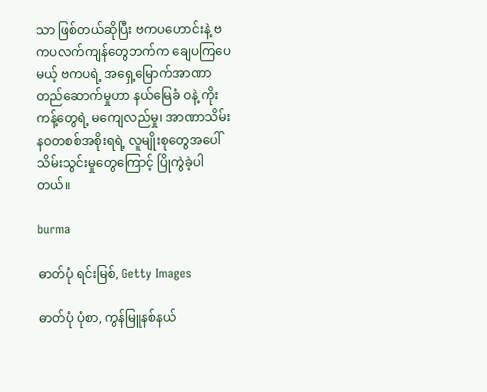သာ ဖြစ်တယ်ဆိုပြီး ဗကပဟောင်းနဲ့ ဗကပလက်ကျန်တွေဘက်က ချေပကြပေမယ့် ဗကပရဲ့ အရှေ့မြောက်အာဏာတည်ဆောက်မှုဟာ နယ်မြေခံ ဝနဲ့ ကိုးကန့်တွေရဲ့ မကျေလည်မှု၊ အာဏာသိမ်း နဝတစစ်အစိုးရရဲ့ လူမျိုးစုတွေအပေါ် သိမ်းသွင်းမှုတွေကြောင့် ပြိုကွဲခဲ့ပါတယ်။

burma

ဓာတ်ပုံ ရင်းမြစ်, Getty Images

ဓာတ်ပုံ ပုံစာ, ကွန်မြူနစ်နယ်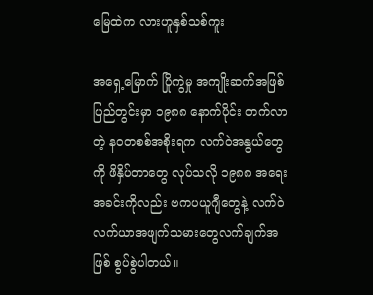မြေထဲက လားဟူနှစ်သစ်ကူး

အရှေ့မြောက် ပြိုကွဲမှု အကျိုးဆက်အဖြစ် ပြည်တွင်းမှာ ၁၉၈၈ နောက်ပိုင်း တက်လာတဲ့ နဝတစစ်အစိုးရက လက်ဝဲအနွယ်တွေကို ဖိနှိပ်တာတွေ လုပ်သလို ၁၉၈၈ အရေးအခင်းကိုလည်း ဗကပယူဂျီတွေနဲ့ လက်ဝဲလက်ယာအဖျက်သမားတွေလက်ချက်အဖြစ် စွပ်စွဲပါတယ်။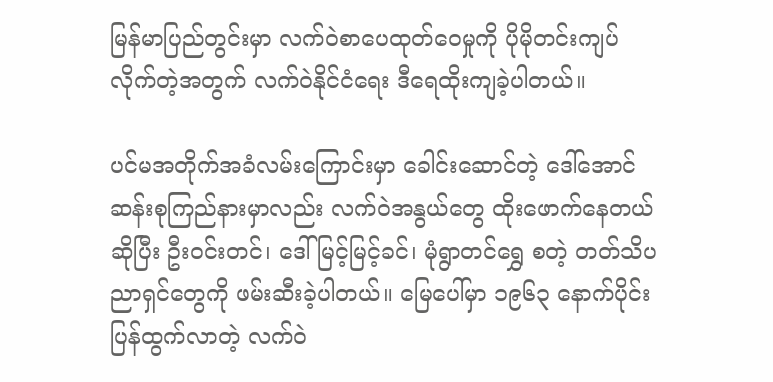မြန်မာပြည်တွင်းမှာ လက်ဝဲစာပေထုတ်ဝေမှုကို ပိုမိုတင်းကျပ်လိုက်တဲ့အတွက် လက်ဝဲနိုင်ငံရေး ဒီရေထိုးကျခဲ့ပါတယ်။

ပင်မအတိုက်အခံလမ်းကြောင်းမှာ ခေါင်းဆောင်တဲ့ ဒေါ်အောင်ဆန်းစုကြည်နားမှာလည်း လက်ဝဲအနွယ်တွေ ထိုးဖောက်နေတယ်ဆိုပြီး ဦးဝင်းတင်၊ ဒေါ်မြင့်မြင့်ခင်၊ မုံရွာတင်ရွှေ စတဲ့ တတ်သိပညာရှင်တွေကို ဖမ်းဆီးခဲ့ပါတယ်။ မြေပေါ်မှာ ၁၉၆၃ နောက်ပိုင်း ပြန်ထွက်လာတဲ့ လက်ဝဲ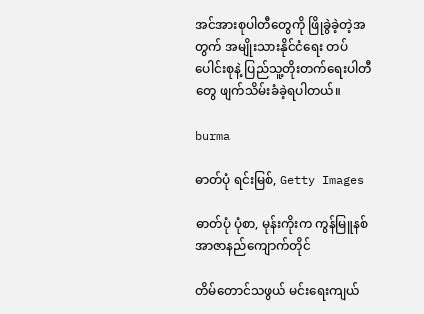အင်အားစုပါတီတွေကို ဖြိုခွဲခဲ့တဲ့အတွက် အမျိုးသားနိုင်ငံရေး တပ်ပေါင်းစုနဲ့ ပြည်သူ့တိုးတက်ရေးပါတီတွေ ဖျက်သိမ်းခံခဲ့ရပါတယ်။

burma

ဓာတ်ပုံ ရင်းမြစ်, Getty Images

ဓာတ်ပုံ ပုံစာ, မုန်းကိုးက ကွန်မြူနစ် အာဇာနည်ကျောက်တိုင်

တိမ်တောင်သဖွယ် မင်းရေးကျယ်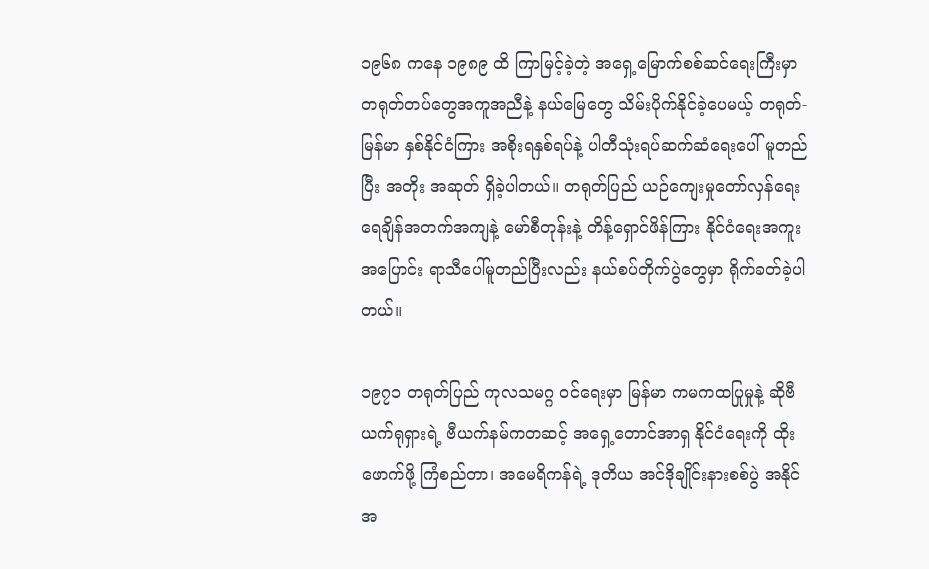၁၉၆၈ ကနေ ၁၉၈၉ ထိ ကြာမြင့်ခဲ့တဲ့ အရှေ့မြောက်စစ်ဆင်ရေးကြီးမှာ တရုတ်တပ်တွေအကူအညီနဲ့ နယ်မြေတွေ သိမ်းပိုက်နိုင်ခဲ့ပေမယ့် တရုတ်-မြန်မာ နှစ်နိုင်ငံကြား အစိုးရနှစ်ရပ်နဲ့ ပါတီသုံးရပ်ဆက်ဆံရေးပေါ် မူတည်ပြီး အတိုး အဆုတ် ရှိခဲ့ပါတယ်။ တရုတ်ပြည် ယဉ်ကျေးမှုတော်လှန်ရေး ရေချိန်အတက်အကျနဲ့ မော်စီတုန်းနဲ့ တိန့်ရှောင်ဖိန်ကြား နိုင်ငံရေးအကူးအပြောင်း ရာသီပေါ်မူတည်ပြီးလည်း နယ်စပ်တိုက်ပွဲတွေမှာ ရိုက်ခတ်ခဲ့ပါတယ်။

၁၉၇၁ တရုတ်ပြည် ကုလသမဂ္ဂ ဝင်ရေးမှာ မြန်မာ ကမကထပြုမှုနဲ့ ဆိုဗီယက်ရုရှားရဲ့ ဗီယက်နမ်ကတဆင့် အရှေ့တောင်အာရှ နိုင်ငံရေးကို ထိုးဖောက်ဖို့ ကြံစည်တာ၊ အမေရိကန်ရဲ့ ဒုတိယ အင်ဒိုချိုင်းနားစစ်ပွဲ အနိုင်အ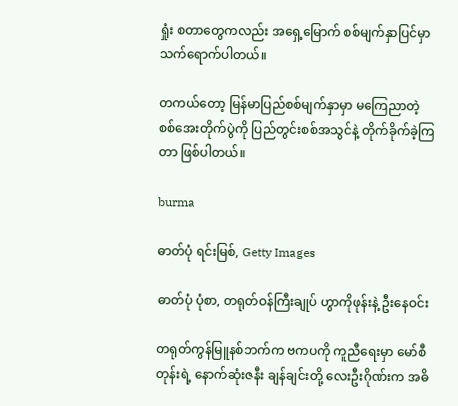ရှုံး စတာတွေကလည်း အရှေ့မြောက် စစ်မျက်နှာပြင်မှာ သက်ရောက်ပါတယ်။

တကယ်တော့ မြန်မာပြည်စစ်မျက်နှာမှာ မကြေညာတဲ့ စစ်အေးတိုက်ပွဲကို ပြည်တွင်းစစ်အသွင်နဲ့ တိုက်ခိုက်ခဲ့ကြတာ ဖြစ်ပါတယ်။

burma

ဓာတ်ပုံ ရင်းမြစ်, Getty Images

ဓာတ်ပုံ ပုံစာ, တရုတ်ဝန်ကြီးချုပ် ဟွာကိုဖုန်းနဲ့ ဦးနေဝင်း

တရုတ်ကွန်မြူနစ်ဘက်က ဗကပကို ကူညီရေးမှာ မော်စီတုန်းရဲ့ နောက်ဆုံးဇနီး ချန်ချင်းတို့ လေးဦးဂိုဏ်းက အဓိ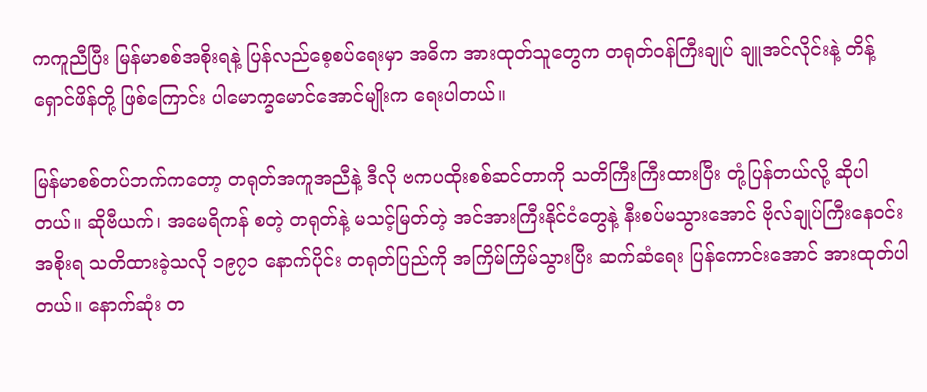ကကူညီပြီး မြန်မာစစ်အစိုးရနဲ့ ပြန်လည်စေ့စပ်ရေးမှာ အဓိက အားထုတ်သူတွေက တရုတ်ဝန်ကြီးချုပ် ချူအင်လိုင်းနဲ့ တိန့်ရှောင်ဖိန်တို့ ဖြစ်ကြောင်း ပါမောက္ခမောင်အောင်မျိုးက ရေးပါတယ်။

မြန်မာစစ်တပ်ဘက်ကတော့ တရုတ်အကူအညီနဲ့ ဒီလို ဗကပထိုးစစ်ဆင်တာကို သတိကြီးကြီးထားပြီး တုံ့ပြန်တယ်လို့ ဆိုပါတယ်။ ဆိုဗီယက်၊ အမေရိကန် စတဲ့ တရုတ်နဲ့ မသင့်မြတ်တဲ့ အင်အားကြီးနိုင်ငံတွေနဲ့ နီးစပ်မသွားအောင် ဗိုလ်ချုပ်ကြီးနေဝင်း အစိုးရ သတိထားခဲ့သလို ၁၉၇၁ နောက်ပိုင်း တရုတ်ပြည်ကို အကြိမ်ကြိမ်သွားပြီး ဆက်ဆံရေး ပြန်ကောင်းအောင် အားထုတ်ပါတယ်။ နောက်ဆုံး တ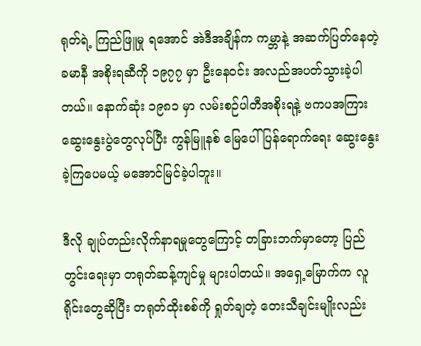ရုတ်ရဲ့ ကြည်ဖြူမှု ရအောင် အဲဒီအချိန်က ကမ္ဘာနဲ့ အဆက်ပြတ်နေတဲ့ ခမာနီ အစိုးရဆီကို ၁၉၇၇ မှာ ဦးနေဝင်း အလည်အပတ်သွားခဲ့ပါတယ်။ နောက်ဆုံး ၁၉၈၁ မှာ လမ်းစဉ်ပါတီအစိုးရနဲ့ ဗကပအကြား ဆွေးနွေးပွဲတွေလုပ်ပြီး ကွန်မြူနစ် မြေပေါ် ပြန်ရောက်ရေး ဆွေးနွေးခဲ့ကြပေမယ့် မအောင်မြင်ခဲ့ပါဘူး။

ဒီလို ချုပ်တည်းလိုက်နာရမှုတွေကြောင့် တခြားဘက်မှာတော့ ပြည်တွင်းရေးမှာ တရုတ်ဆန့်ကျင်မှု များပါတယ်။ အရှေ့မြောက်က လူရိုင်းတွေဆိုပြီး တရုတ်ထိုးစစ်ကို ရှုတ်ချတဲ့ တေးသီချင်းမျိုးလည်း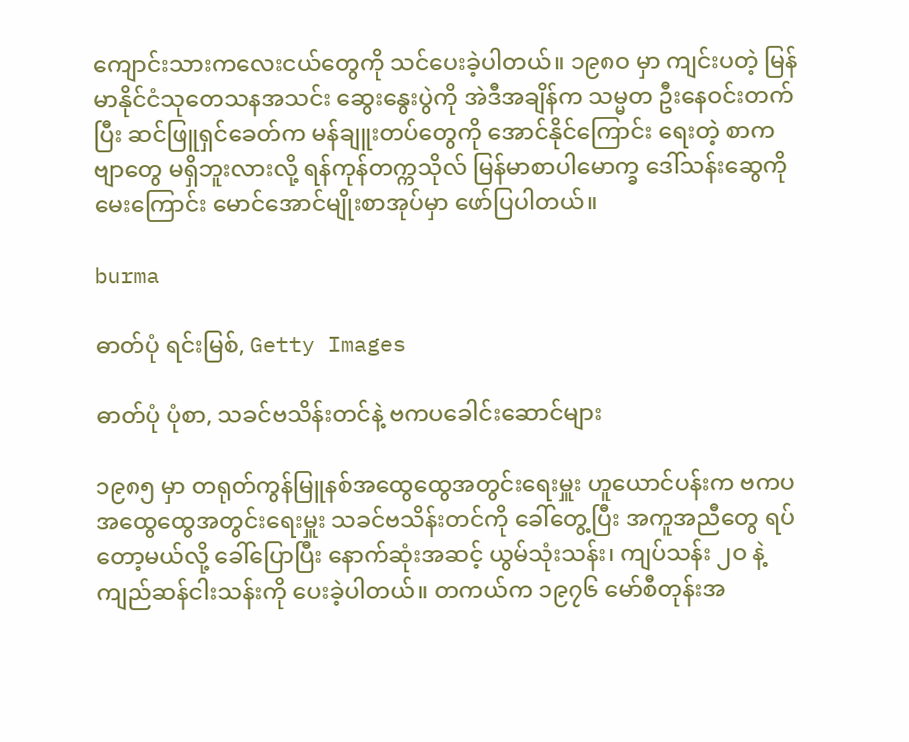ကျောင်းသားကလေးငယ်တွေကို သင်ပေးခဲ့ပါတယ်။ ၁၉၈ဝ မှာ ကျင်းပတဲ့ မြန်မာနိုင်ငံသုတေသနအသင်း ဆွေးနွေးပွဲကို အဲဒီအချိန်က သမ္မတ ဦးနေဝင်းတက်ပြီး ဆင်ဖြူရှင်ခေတ်က မန်ချူးတပ်တွေကို အောင်နိုင်ကြောင်း ရေးတဲ့ စာကဗျာတွေ မရှိဘူးလားလို့ ရန်ကုန်တက္ကသိုလ် မြန်မာစာပါမောက္ခ ဒေါ်သန်းဆွေကို မေးကြောင်း မောင်အောင်မျိုးစာအုပ်မှာ ဖော်ပြပါတယ်။

burma

ဓာတ်ပုံ ရင်းမြစ်, Getty Images

ဓာတ်ပုံ ပုံစာ, သခင်ဗသိန်းတင်နဲ့ ဗကပခေါင်းဆောင်များ

၁၉၈၅ မှာ တရုတ်ကွန်မြူနစ်အထွေထွေအတွင်းရေးမှူး ဟူယောင်ပန်းက ဗကပအထွေထွေအတွင်းရေးမှူး သခင်ဗသိန်းတင်ကို ခေါ်တွေ့ပြီး အကူအညီတွေ ရပ်တော့မယ်လို့ ခေါ်ပြောပြီး နောက်ဆုံးအဆင့် ယွမ်သုံးသန်း၊ ကျပ်သန်း ၂ဝ နဲ့ ကျည်ဆန်ငါးသန်းကို ပေးခဲ့ပါတယ်။ တကယ်က ၁၉၇၆ မော်စီတုန်းအ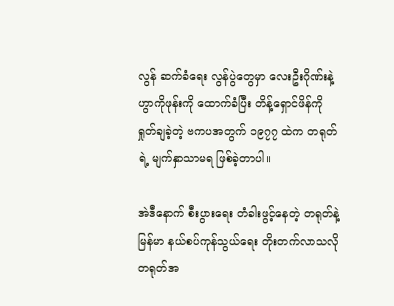လွန် ဆက်ခံရေး လွန်ပွဲတွေမှာ လေးဦးဂိုဏ်းနဲ့ ဟွာကိုဖုန်းကို ထောက်ခံပြီး တိန့်ရှောင်ဖိန်ကို ရှုတ်ချခဲ့တဲ့ ဗကပအတွက် ၁၉၇၇ ထဲက တရုတ်ရဲ့ မျက်နှာသာမရ ဖြစ်ခဲ့တာပါ။

အဲဒီနောက် စီးပွားရေး တံခါးဖွင့်နေတဲ့ တရုတ်နဲ့ မြန်မာ နယ်စပ်ကုန်သွယ်ရေး တိုးတက်လာသလို တရုတ်အ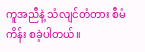ကူအညီနဲ့ သံလျင်တံတား စီမံကိန်း စခဲ့ပါတယ်။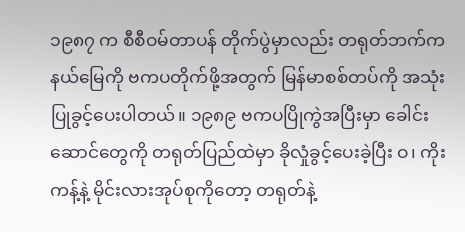၁၉၈၇ က စီစီဝမ်တာပန် တိုက်ပွဲမှာလည်း တရုတ်ဘက်က နယ်မြေကို ဗကပတိုက်ဖို့အတွက် မြန်မာစစ်တပ်ကို အသုံးပြုခွင့်ပေးပါတယ်။ ၁၉၈၉ ဗကပပြိုကွဲအပြီးမှာ ခေါင်းဆောင်တွေကို တရုတ်ပြည်ထဲမှာ ခိုလှုံခွင့်ပေးခဲ့ပြီး ဝ၊ ကိုးကန့်နဲ့ မိုင်းလားအုပ်စုကိုတော့ တရုတ်နဲ့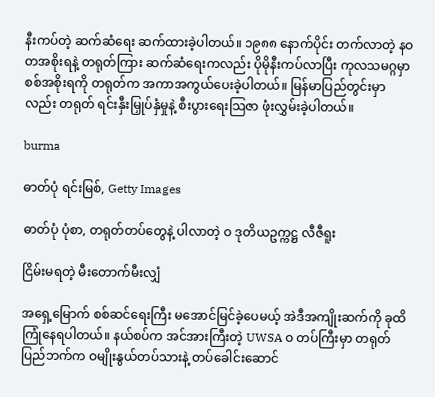နီးကပ်တဲ့ ဆက်ဆံရေး ဆက်ထားခဲ့ပါတယ်။ ၁၉၈၈ နောက်ပိုင်း တက်လာတဲ့ နဝတအစိုးရနဲ့ တရုတ်ကြား ဆက်ဆံရေးကလည်း ပိုမိုနီးကပ်လာပြီး ကုလသမဂ္ဂမှာ စစ်အစိုးရကို တရုတ်က အကာအကွယ်ပေးခဲ့ပါတယ်။ မြန်မာပြည်တွင်းမှာလည်း တရုတ် ရင်းနှီးမြှုပ်နှံမှုနဲ့ စီးပွားရေးသြဇာ ဖုံးလွှမ်းခဲ့ပါတယ်။

burma

ဓာတ်ပုံ ရင်းမြစ်, Getty Images

ဓာတ်ပုံ ပုံစာ, တရုတ်တပ်တွေနဲ့ ပါလာတဲ့ ဝ ဒုတိယဥက္ကဋ္ဌ လီဇီရူး

ငြိမ်းမရတဲ့ မီးတောက်မီးလျှံ

အရှေ့မြောက် စစ်ဆင်ရေးကြီး မအောင်မြင်ခဲ့ပေမယ့် အဲဒီအကျိုးဆက်ကို ခုထိ ကြုံနေရပါတယ်။ နယ်စပ်က အင်အားကြီးတဲ့ UWSA ဝ တပ်ကြီးမှာ တရုတ်ပြည်ဘက်က ဝမျိုးနွယ်တပ်သားနဲ့ တပ်ခေါင်းဆောင်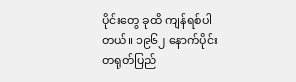ပိုင်းတွေ ခုထိ ကျန်ရစ်ပါတယ်။ ၁၉၆၂ နောက်ပိုင်း တရုတ်ပြည်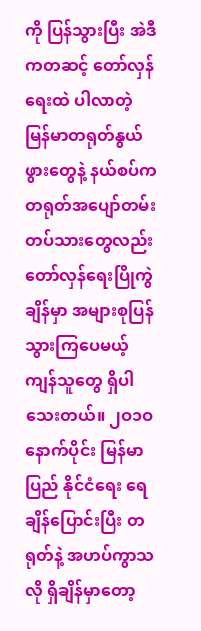ကို ပြန်သွားပြီး အဲဒီကတဆင့် တော်လှန်ရေးထဲ ပါလာတဲ့ မြန်မာတရုတ်နွယ်ဖွားတွေနဲ့ နယ်စပ်က တရုတ်အပျော်တမ်းတပ်သားတွေလည်း တော်လှန်ရေးပြိုကွဲချိန်မှာ အများစုပြန်သွားကြပေမယ့် ကျန်သူတွေ ရှိပါသေးတယ်။ ၂ဝ၁ဝ နောက်ပိုင်း မြန်မာပြည် နိုင်ငံရေး ရေချိန်ပြောင်းပြီး တရုတ်နဲ့ အဟပ်ကွာသလို ရှိချိန်မှာတော့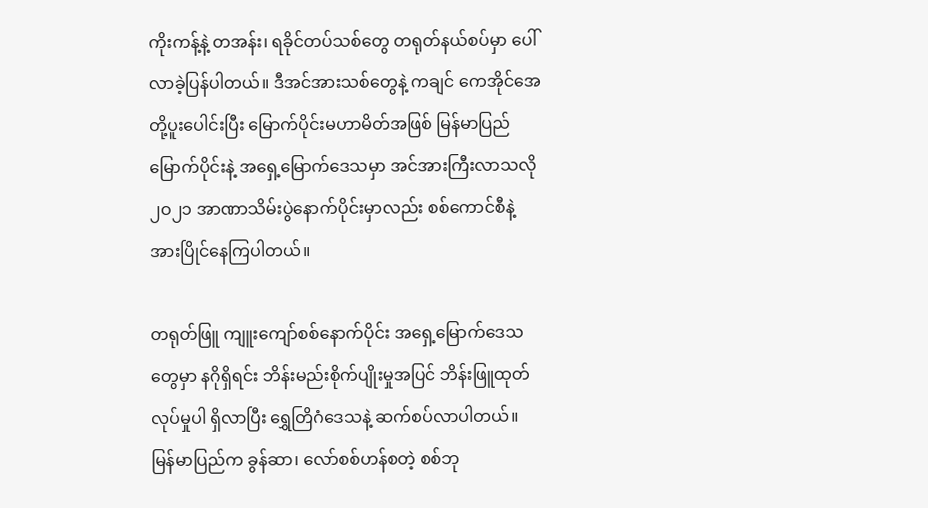ကိုးကန့်နဲ့ တအန်း၊ ရခိုင်တပ်သစ်တွေ တရုတ်နယ်စပ်မှာ ပေါ်လာခဲ့ပြန်ပါတယ်။ ဒီအင်အားသစ်တွေနဲ့ ကချင် ကေအိုင်အေတို့ပူးပေါင်းပြီး မြောက်ပိုင်းမဟာမိတ်အဖြစ် မြန်မာပြည် မြောက်ပိုင်းနဲ့ အရှေ့မြောက်ဒေသမှာ အင်အားကြီးလာသလို ၂ဝ၂၁ အာဏာသိမ်းပွဲနောက်ပိုင်းမှာလည်း စစ်ကောင်စီနဲ့ အားပြိုင်နေကြပါတယ်။

တရုတ်ဖြူ ကျူးကျော်စစ်နောက်ပိုင်း အရှေ့မြောက်ဒေသတွေမှာ နဂိုရှိရင်း ဘိန်းမည်းစိုက်ပျိုးမှုအပြင် ဘိန်းဖြူထုတ်လုပ်မှုပါ ရှိလာပြီး ရွှေတြိဂံဒေသနဲ့ ဆက်စပ်လာပါတယ်။ မြန်မာပြည်က ခွန်ဆာ၊ လော်စစ်ဟန်စတဲ့ စစ်ဘု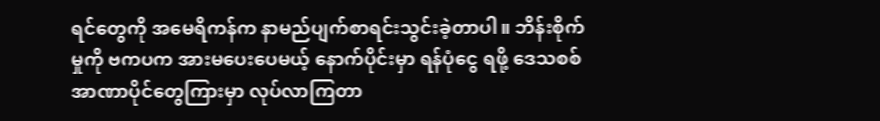ရင်တွေကို အမေရိကန်က နာမည်ပျက်စာရင်းသွင်းခဲ့တာပါ။ ဘိန်းစိုက်မှုကို ဗကပက အားမပေးပေမယ့် နောက်ပိုင်းမှာ ရန်ပုံငွေ ရဖို့ ဒေသစစ်အာဏာပိုင်တွေကြားမှာ လုပ်လာကြတာ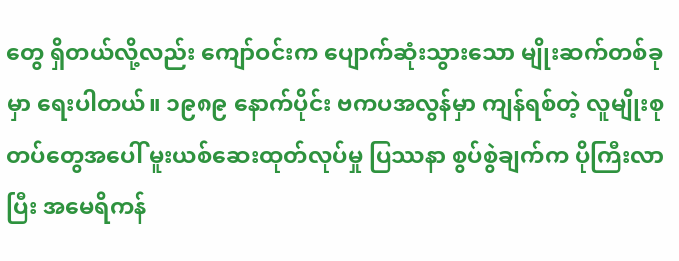တွေ ရှိတယ်လို့လည်း ကျော်ဝင်းက ပျောက်ဆုံးသွားသော မျိုးဆက်တစ်ခုမှာ ရေးပါတယ်။ ၁၉၈၉ နောက်ပိုင်း ဗကပအလွန်မှာ ကျန်ရစ်တဲ့ လူမျိုးစုတပ်တွေအပေါ် မူးယစ်ဆေးထုတ်လုပ်မှု ပြဿနာ စွပ်စွဲချက်က ပိုကြီးလာပြီး အမေရိကန်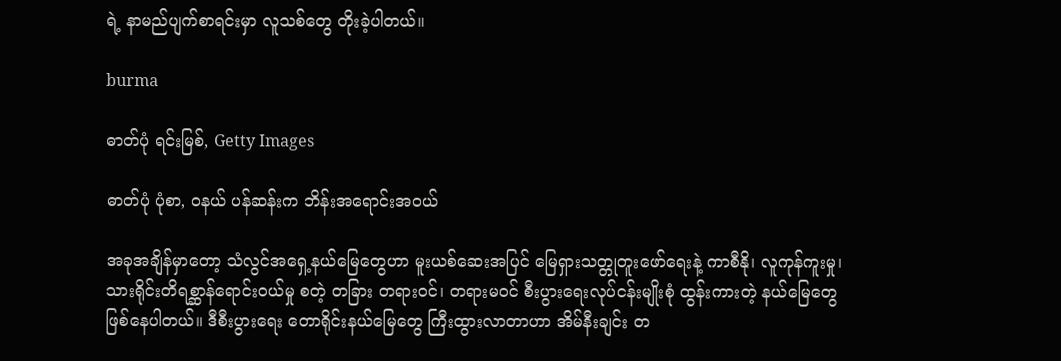ရဲ့ နာမည်ပျက်စာရင်းမှာ လူသစ်တွေ တိုးခဲ့ပါတယ်။

burma

ဓာတ်ပုံ ရင်းမြစ်, Getty Images

ဓာတ်ပုံ ပုံစာ, ဝနယ် ပန်ဆန်းက ဘိန်းအရောင်းအဝယ်

အခုအချိန်မှာတော့ သံလွင်အရှေ့နယ်မြေတွေဟာ မူးယစ်ဆေးအပြင် မြေရှားသတ္တုတူးဖော်ရေးနဲ့ ကာစီနို၊ လူကုန်ကူးမှု၊ သားရိုင်းတိရစ္ဆာန်ရောင်းဝယ်မှု စတဲ့ တခြား တရားဝင်၊ တရားမဝင် စီးပွားရေးလုပ်ငန်းမျိုးစုံ ထွန်းကားတဲ့ နယ်မြေတွေ ဖြစ်နေပါတယ်။ ဒီစီးပွားရေး တောရိုင်းနယ်မြေတွေ ကြီးထွားလာတာဟာ အိမ်နီးချင်း တ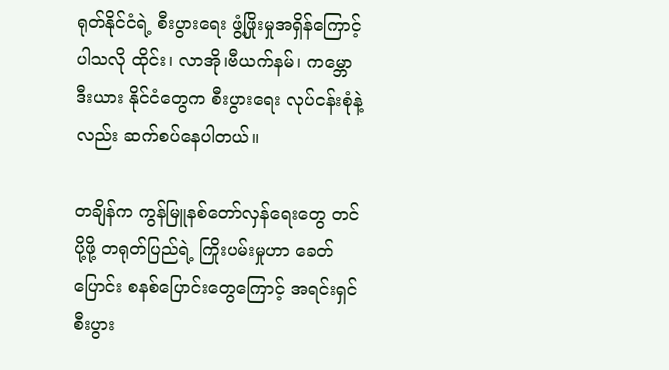ရုတ်နိုင်ငံရဲ့ စီးပွားရေး ဖွံ့ဖြိုးမှုအရှိန်ကြောင့် ပါသလို ထိုင်း၊ လာအို၊ဗီယက်နမ်၊ ကမ္ဘောဒီးယား နိုင်ငံတွေက စီးပွားရေး လုပ်ငန်းစုံနဲ့လည်း ဆက်စပ်နေပါတယ်။

တချိန်က ကွန်မြူနစ်တော်လှန်ရေးတွေ တင်ပို့ဖို့ တရုတ်ပြည်ရဲ့ ကြိုးပမ်းမှုဟာ ခေတ်ပြောင်း စနစ်ပြောင်းတွေကြောင့် အရင်းရှင်စီးပွား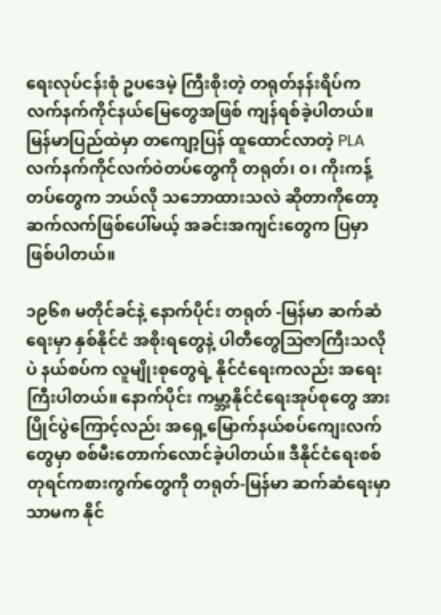ရေးလုပ်ငန်းစုံ ဥပဒေမဲ့ ကြီးစိုးတဲ့ တရုတ်နန်းရိပ်က လက်နက်ကိုင်နယ်မြေတွေအဖြစ် ကျန်ရစ်ခဲ့ပါတယ်။ မြန်မာပြည်ထဲမှာ တကျော့ပြန် ထူထောင်လာတဲ့ PLA လက်နက်ကိုင်လက်ဝဲတပ်တွေကို တရုတ်၊ ဝ၊ ကိုးကန့်တပ်တွေက ဘယ်လို သဘောထားသလဲ ဆိုတာကိုတော့ ဆက်လက်ဖြစ်ပေါ်မယ့် အခင်းအကျင်းတွေက ပြမှာ ဖြစ်ပါတယ်။

၁၉၆၈ မတိုင်ခင်နဲ့ နောက်ပိုင်း တရုတ် -မြန်မာ ဆက်ဆံရေးမှာ နှစ်နိုင်ငံ အစိုးရတွေနဲ့ ပါတီတွေသြဇာကြီးသလိုပဲ နယ်စပ်က လူမျိုးစုတွေရဲ့ နိုင်ငံရေးကလည်း အရေးကြီးပါတယ်။ နောက်ပိုင်း ကမ္ဘာ့နိုင်ငံရေးအုပ်စုတွေ အားပြိုင်ပွဲကြောင့်လည်း အရှေ့မြောက်နယ်စပ်ကျေးလက်တွေမှာ စစ်မီးတောက်လောင်ခဲ့ပါတယ်။ ဒီနိုင်ငံရေးစစ်တုရင်ကစားကွက်တွေကို တရုတ်-မြန်မာ ဆက်ဆံရေးမှာသာမက နိုင်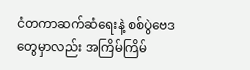ငံတကာဆက်ဆံရေးနဲ့ စစ်ပွဲဗေဒတွေမှာလည်း အကြိမ်ကြိမ်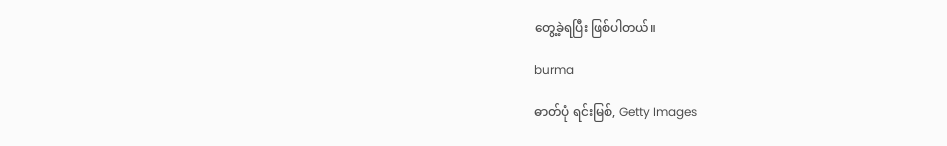တွေ့ခဲ့ရပြီး ဖြစ်ပါတယ်။

burma

ဓာတ်ပုံ ရင်းမြစ်, Getty Images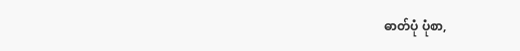ဓာတ်ပုံ ပုံစာ,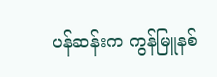ပန်ဆန်းက ကွန်မြူနစ်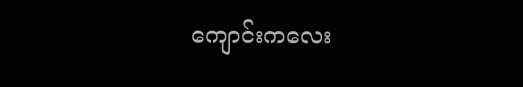ကျောင်းကလေး